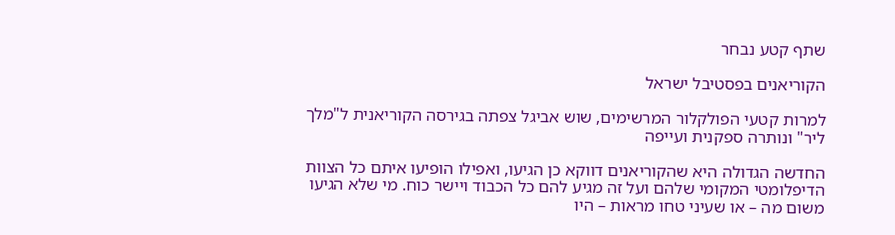שתף קטע נבחר

הקוריאנים בפסטיבל ישראל

למרות קטעי הפולקלור המרשימים, שוש אביגל צפתה בגירסה הקוריאנית ל"מלך ליר" ונותרה ספקנית ועייפה

החדשה הגדולה היא שהקוריאנים דווקא כן הגיעו, ואפילו הופיעו איתם כל הצוות הדיפלומטי המקומי שלהם ועל זה מגיע להם כל הכבוד ויישר כוח. מי שלא הגיעו משום מה – או שעיני טחו מראות – היו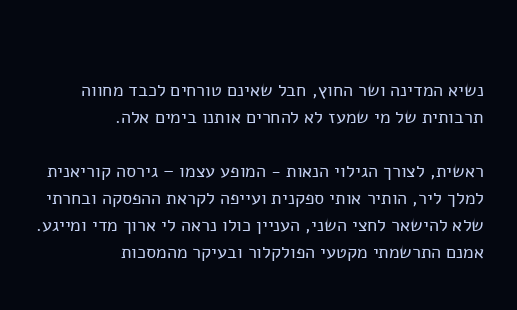נשיא המדינה ושר החוץ, חבל שאינם טורחים לכבד מחווה תרבותית של מי שמעז לא להחרים אותנו בימים אלה.

ראשית, לצורך הגילוי הנאות - המופע עצמו – גירסה קוריאנית למלך ליר, הותיר אותי ספקנית ועייפה לקראת ההפסקה ובחרתי שלא להישאר לחצי השני, העניין כולו נראה לי ארוך מדי ומייגע. אמנם התרשמתי מקטעי הפולקלור ובעיקר מהמסכות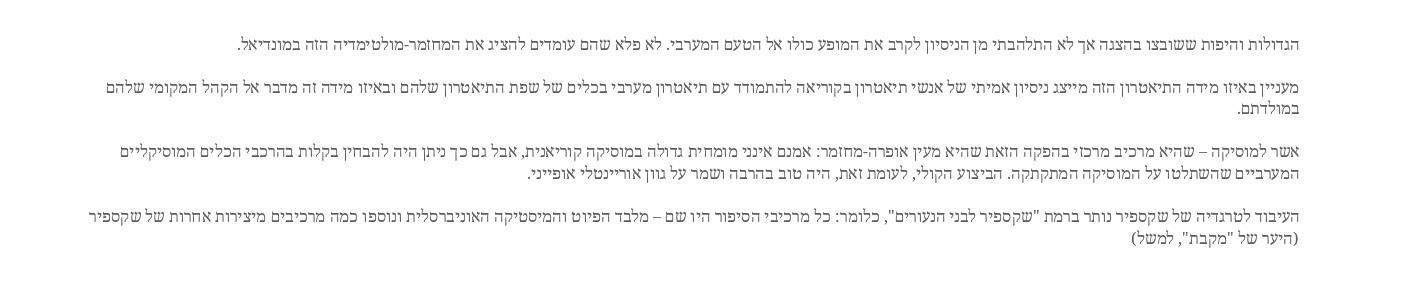הגדולות והיפות ששובצו בהצגה אך לא התלהבתי מן הניסיון לקרב את המופע כולו אל הטעם המערבי. לא פלא שהם עומדים להציג את המחזמר-מולטימדיה הזה במונדיאל.

מעניין באיזו מידה התיאטרון הזה מייצג ניסיון אמיתי של אנשי תיאטרון בקוריאה להתמודד עם תיאטרון מערבי בכלים של שפת התיאטרון שלהם ובאיזו מידה זה מדבר אל הקהל המקומי שלהם במולדתם.

אשר למוסיקה – שהיא מרכיב מרכזי בהפקה הזאת שהיא מעין אופרה-מחזמר: אמנם אינני מומחית גדולה במוסיקה קוריאנית, אבל גם כך ניתן היה להבחין בקלות בהרכבי הכלים המוסיקליים המערביים שהשתלטו על המוסיקה המתקתקה. הביצוע הקולי, לעומת זאת, היה טוב בהרבה ושמר על גוון אוריינטלי אופייני.

העיבוד לטרגדיה של שקספיר נותר ברמת "שקספיר לבני הנעורים", כלומר: כל מרכיבי הסיפור היו שם – מלבד הפיוט והמיסטיקה האוניברסלית ונוספו כמה מרכיבים מיצירות אחרות של שקספיר (היער של "מקבת", למשל)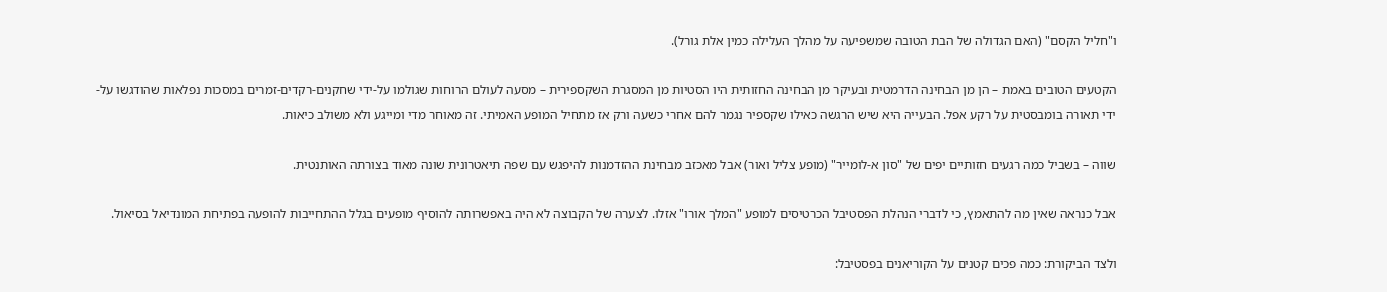ו"חליל הקסם" (האם הגדולה של הבת הטובה שמשפיעה על מהלך העלילה כמין אלת גורל).

הקטעים הטובים באמת – הן מן הבחינה הדרמטית ובעיקר מן הבחינה החזותית היו הסטיות מן המסגרת השקספירית – מסעה לעולם הרוחות שגולמו על-ידי שחקנים-רקדים-זמרים במסכות נפלאות שהודגשו על-ידי תאורה בומבסטית על רקע אפל. הבעייה היא שיש הרגשה כאילו שקספיר נגמר להם אחרי כשעה ורק אז מתחיל המופע האמיתי. זה מאוחר מדי ומייגע ולא משולב כיאות.

שווה – בשביל כמה רגעים חזותיים יפים של "סון א-לומייר" (מופע צליל ואור) אבל מאכזב מבחינת ההזדמנות להיפגש עם שפה תיאטרונית שונה מאוד בצורתה האותנטית.

אבל כנראה שאין מה להתאמץ, כי לדברי הנהלת הפסטיבל הכרטיסים למופע "המלך אורו" אזלו. לצערה של הקבוצה לא היה באפשרותה להוסיף מופעים בגלל ההתחייבות להופעה בפתיחת המונדיאל בסיאול.

ולצד הביקורת: כמה פכים קטנים על הקוריאנים בפסטיבל: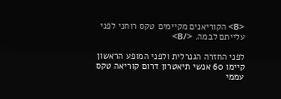<B> הקוריאנים מקיימים טקס רוחני לפני עלייתם לבמה. </B>

לפני החזרה הגנרלית ולפני המופע הראשון קיימו 60 אנשי תיאטרון דרום קוריאה טקס עממי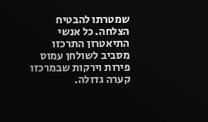שמטרתו להבטיח הצלחה. כל אנשי התיאטרון התרכזו מסביב לשולחן עמוס פירות וירקות שבמרכזו קערה גדולה.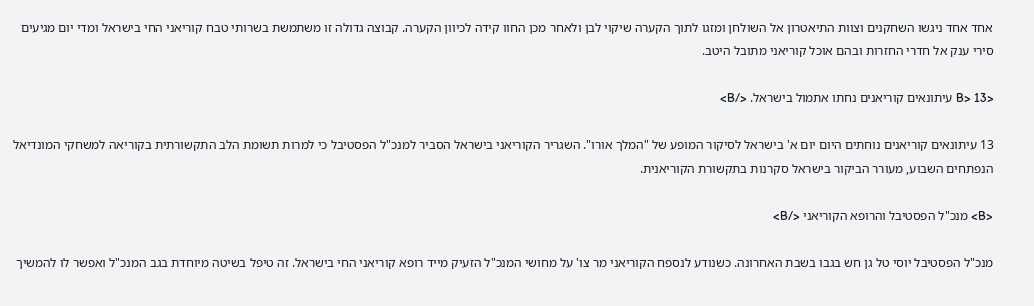אחד אחד ניגשו השחקנים וצוות התיאטרון אל השולחן ומזגו לתוך הקערה שיקוי לבן ולאחר מכן החוו קידה לכיוון הקערה. קבוצה גדולה זו משתמשת בשרותי טבח קוריאני החי בישראל ומדי יום מגיעים סירי ענק אל חדרי החזרות ובהם אוכל קוריאני מתובל היטב.

<B> 13 עיתונאים קוריאנים נחתו אתמול בישראל. </B>

13 עיתונאים קוריאנים נוחתים היום יום א' בישראל לסיקור המופע של "המלך אורו". השגריר הקוריאני בישראל הסביר למנכ"ל הפסטיבל כי למרות תשומת הלב התקשורתית בקוריאה למשחקי המונדיאל הנפתחים השבוע, מעורר הביקור בישראל סקרנות בתקשורת הקוריאנית.

<B> מנכ"ל הפסטיבל והרופא הקוריאני </B>

מנכ"ל הפסטיבל יוסי טל גן חש בגבו בשבת האחרונה. כשנודע לנספח הקוריאני מר צו' על מחושי המנכ"ל הזעיק מייד רופא קוריאני החי בישראל. זה טיפל בשיטה מיוחדת בגב המנכ"ל ואפשר לו להמשיך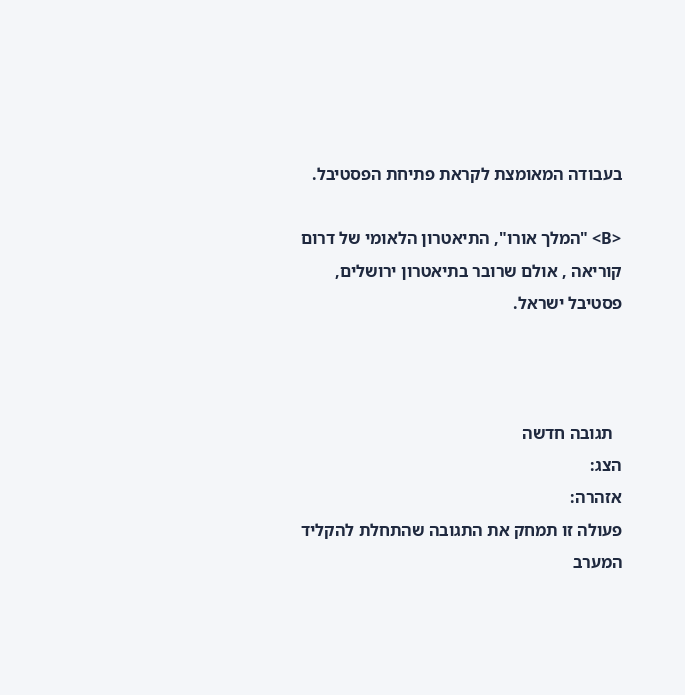בעבודה המאומצת לקראת פתיחת הפסטיבל.

<B> "המלך אורו", התיאטרון הלאומי של דרום קוריאה , אולם שרובר בתיאטרון ירושלים, פסטיבל ישראל.



  תגובה חדשה
הצג:
אזהרה:
פעולה זו תמחק את התגובה שהתחלת להקליד
המערב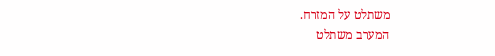משתלט על המזרח.
המערב משתלט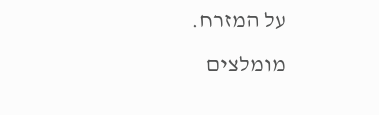על המזרח.
מומלצים